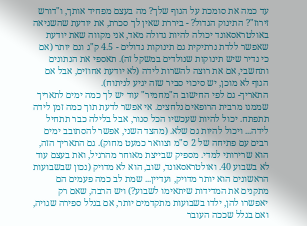עד כמה את סומכת על הגוף שלך? מה בעצם מפחיד אותך, ו"דורש זירוז"? התינוק הגדול? - ביררת שאין לך סכרת, את יודעת שהשגיאה באולטראסאונד יכולה להיות גדולה מאד, אני מקווה שאת יודעת שאפשר ללדת נרתיקית גם תינוקות גדולים - 4.5 ק"ג וגם יותר (אם כי נדיר שיש תינוקות שנולדים במשקל זה). תאספי את הנתונים ותחשבי, אם את רוצה להשרות לידה (לא יודעת אחוזים, אבל אם הגוף לא מוכן, יש סיכוי סביר שזה יגיע לניתוח).
התאריך- גם לפי החישוב ה"מחמיר" עוד יש לך כמה ימים לתאריך שממנו מרבית הרופאים נלחצים. אי אפשר לדעת תוך כמה זמן לידה תתפתח. יכול להיות שעכשיו הכל סגור, אבל בלילה כבר תתחיל לידה... ויכול להיות גם שלא. (מהצד השני, אפשר להסתובב ימים רבים עם פתיחה של 2 ס"מ וצוואר כמעט מחוק). גם התאריך הזה, הוא שרירותי למדי. מספיק שבייצת מאוחר מהרגיל, ואת בעצם עוד לא בשבוע 40. ואולטראסאונד, שוב, הוא לא מדויק (נכון שבשבועות הראשונים הוא יותר מדויק, ועדיין... שמת לב כמה פעמים הם מתקנים את המדידות שיתאימו לשבוע?) ויש הרבה, שאם רק יאפשרו להן, ילדו בשבועות מתקדמים יותר, אם בגלל ספירה שגויה, ואם בגלל שככה העובר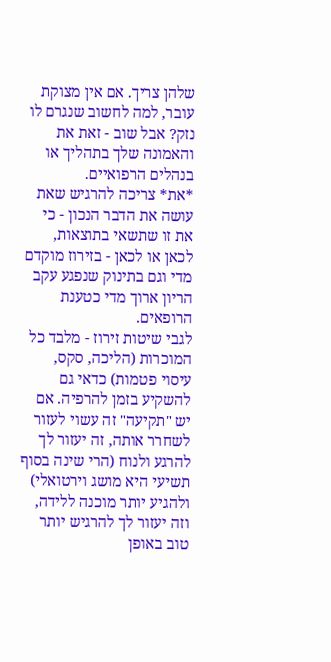שלהן צריך. אם אין מצוקת עובר, למה לחשוב שנגרם לו נזק? אבל שוב - זאת את והאמונה שלך בתהליך או בנהלים הרפואיים.
*את* צריכה להרגיש שאת עושה את הדבר הנכון - כי את זו שתשאי בתוצאות, לכאן או לכאן - בזירוז מוקדם מדי וגם בתינוק שנפגע עקב הריון ארוך מדי כטענת הרופאים.
לגבי שיטות זירוז - מלבד כל המוכרות (הליכה, סקס, עיסוי פטמות) כדאי גם להשקיע בזמן להרפיה. אם יש "תקיעה" זה עשוי לעזור לשחרר אותה, זה יעזור לך להרגע ולנוח (הרי שינה בסוף תשיעי היא מושג וירטואלי) ולהגיע יותר מוכנה ללידה, וזה יעזור לך להרגיש יותר טוב באופן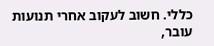כללי. חשוב לעקוב אחרי תנועות עובר,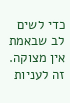כדי לשים לב שבאמת אין מצוקה.
זה לעניות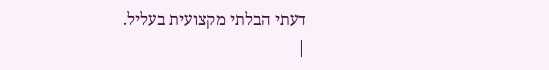דעתי הבלתי מקצועית בעליל.
|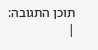תוכן התגובה:
|